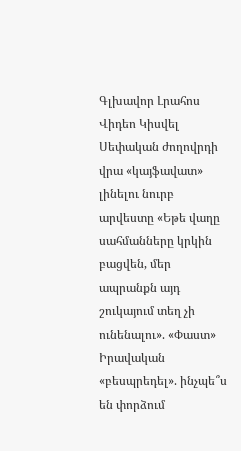Գլխավոր Լրահոս Վիդեո Կիսվել
Սեփական ժողովրդի վրա «կայֆավատ» լինելու նուրբ արվեստը «Եթե վաղը սահմանները կրկին բացվեն, մեր ապրանքն այդ շուկայում տեղ չի ունենալու». «Փաստ» Իրավական «բեսպրեդել». ինչպե՞ս են փորձում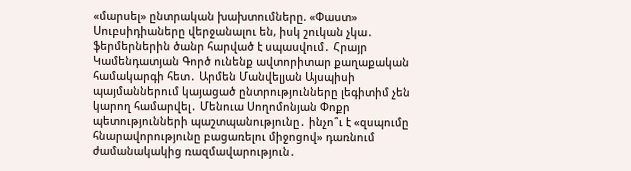«մարսել» ընտրական խախտումները. «Փաստ» Սուբսիդիաները վերջանալու են, իսկ շուկան չկա․ ֆերմերներին ծանր հարված է սպասվում․ Հրայր Կամենդատյան Գործ ունենք ավտորիտար քաղաքական համակարգի հետ․ Արմեն Մանվելյան Այսպիսի պայմաններում կայացած ընտրությունները լեգիտիմ չեն կարող համարվել․ Մենուա Սողոմոնյան Փոքր պետությունների պաշտպանությունը․ ինչո՞ւ է «զսպումը հնարավորությունը բացառելու միջոցով» դառնում ժամանակակից ռազմավարություն․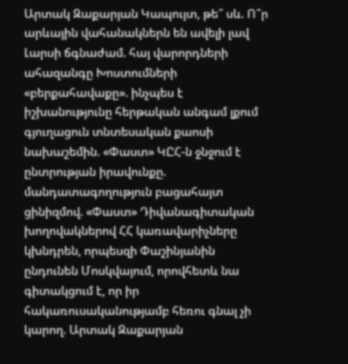Արտակ Զաքարյան Կապույտ, թե՞ սև. Ո՞ր արևային վահանակներն են ավելի լավ Լարսի ճգնաժամ. հայ վարորդների ահազանգը Խոստումների «բերքահավաքը». ինչպես է իշխանությունը հերթական անգամ լքում գյուղացուն տնտեսական քաոսի նախաշեմին. «Փաստ» ԿԸՀ-ն ջնջում է ընտրության իրավունքը. մանդատագողություն բացահայտ ցինիզմով. «Փաստ» Դիվանագիտական խողովակներով ՀՀ կառավարիչները կխնդրեն, որպեսզի Փաշինյանին ընդունեն Մոսկվայում, որովհետև նա գիտակցում է, որ իր հակառուսականությամբ հեռու գնալ չի կարող. Արտակ Զաքարյան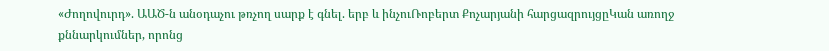«Ժողովուրդ». ԱԱԾ-ն անօդաչու թռչող սարք է գնել. երբ և ինչուՌոբերտ Քոչարյանի հարցազրույցըԿան առողջ քննարկումներ, որոնց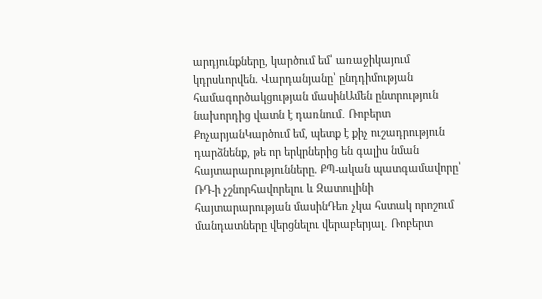արդյունքները, կարծում եմ՝ առաջիկայում կդրսևորվեն. Վարդանյանը՝ ընդդիմության համագործակցության մասինԱմեն ընտրություն նախորդից վատն է դառնում․ Ռոբերտ ՔոչարյանԿարծում եմ, պետք է քիչ ուշադրություն դարձնենք, թե որ երկրներից են գալիս նման հայտարարությունները. ՔՊ-ական պատգամավորը՝ ՌԴ-ի չշնորհավորելու և Զատուլինի հայտարարության մասինԴեռ չկա հստակ որոշում մանդատները վերցնելու վերաբերյալ․ Ռոբերտ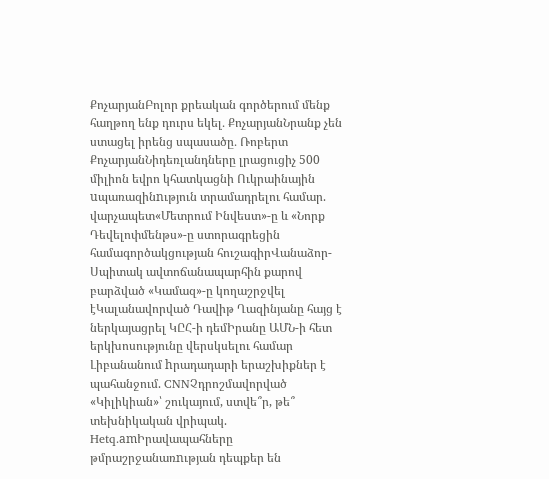ՔոչարյանԲոլոր քրեական գործերում մենք հաղթող ենք դուրս եկել․ ՔոչարյանՆրանք չեն ստացել իրենց սպասածը․ Ռոբերտ ՔոչարյանՆիդեռլանդները լրացուցիչ 500 միլիոն եվրո կհատկացնի Ուկրաինային uպառազինnւթյուն տրամադրելու համար. վարչապետ«Մետրում Ինվեստ»-ը և «Նորք Դեվելոփմենթս»-ը ստորագրեցին համագործակցության հուշագիրՎանաձոր-Սպիտակ ավտոճանապարհին քարով բարձված «Կամազ»-ը կողաշրջվել էԿալանավորված Դավիթ Ղազինյանը հայց է ներկայացրել ԿԸՀ-ի դեմԻրանը ԱՄՆ-ի հետ երկխոսությունը վերսկսելու համար Լիբանանում hրադադարի երաշխիքներ է պահանջում. CNNՉդրոշմավորված «Կիլիկիան»՝ շուկայում, ստվե՞ր, թե՞ տեխնիկական վրիպակ. Hetq.amԻրավապահները թմրաշրջանառnւթյան դեպքեր են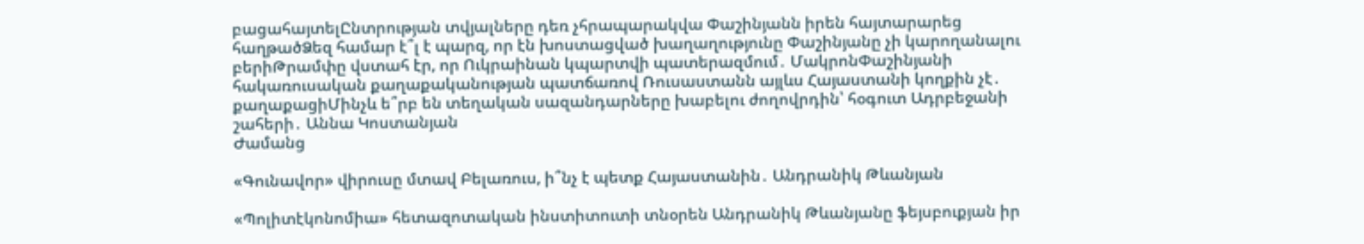բացահայտելԸնտրության տվյալները դեռ չհրապարակվա Փաշինյանն իրեն հայտարարեց հաղթածՁեզ համար է՞լ է պարզ, որ էն խոստացված խաղաղությունը Փաշինյանը չի կարողանալու բերիԹրամփը վստահ էր, որ Ուկրաինան կպարտվի պատերազմում․ ՄակրոնՓաշինյանի հակառուսական քաղաքականության պատճառով Ռուսաստանն այլևս Հայաստանի կողքին չէ․ քաղաքացիՄինչև ե՞րբ են տեղական սազանդարները խաբելու ժողովրդին՝ հօգուտ Ադրբեջանի շահերի․ Աննա Կոստանյան
Ժամանց

«Գունավոր» վիրուսը մտավ Բելառուս, ի՞նչ է պետք Հայաստանին․ Անդրանիկ Թևանյան

«Պոլիտէկոնոմիա» հետազոտական ինստիտուտի տնօրեն Անդրանիկ Թևանյանը ֆեյսբուքյան իր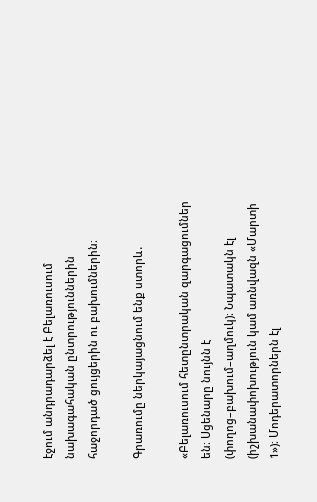էջում անդրադարձել է Բելառուսում նախագահական ընտրություններին հաջորդած ցույցերին ու բախումներին։

Գրառումը ներկայացնում ենք ստորև․

«Բելառուսում հետընտրական զարգացումներ են։ Սցենարը նույնն է (փողոց–բախում–աղմուկ)։ Նպատակն էլ (իշխանափոխություն կամ առնվազն «Մարտի 1»)։ Մոդերատորներն էլ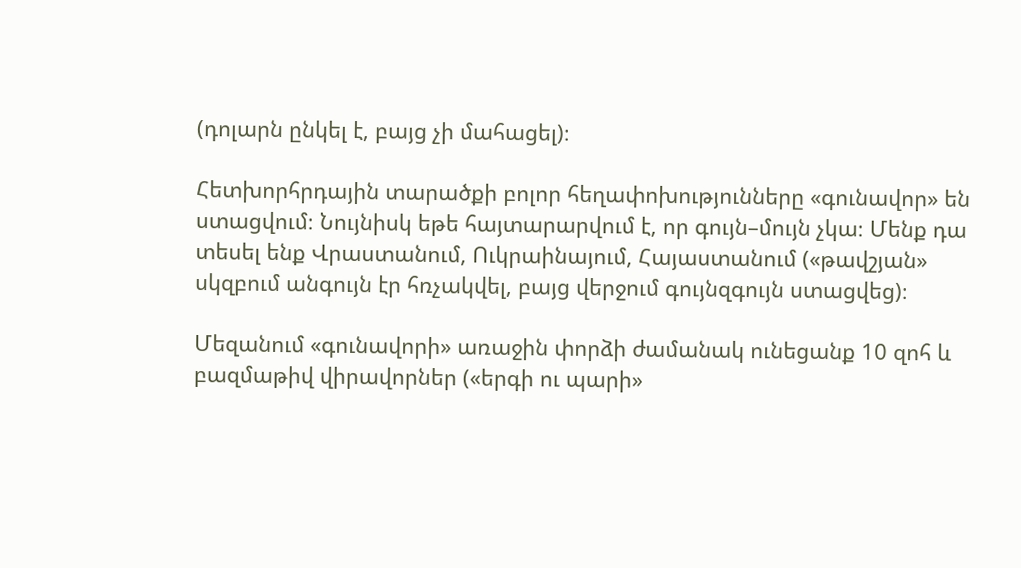(դոլարն ընկել է, բայց չի մահացել)։

Հետխորհրդային տարածքի բոլոր հեղափոխությունները «գունավոր» են ստացվում։ Նույնիսկ եթե հայտարարվում է, որ գույն–մույն չկա։ Մենք դա տեսել ենք Վրաստանում, Ուկրաինայում, Հայաստանում («թավշյան» սկզբում անգույն էր հռչակվել, բայց վերջում գույնզգույն ստացվեց)։

Մեզանում «գունավորի» առաջին փորձի ժամանակ ունեցանք 10 զոհ և բազմաթիվ վիրավորներ («երգի ու պարի»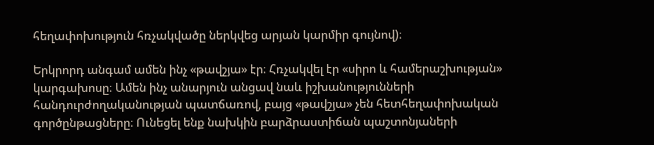հեղափոխություն հռչակվածը ներկվեց արյան կարմիր գույնով)։

Երկրորդ անգամ ամեն ինչ «թավշյա» էր։ Հռչակվել էր «սիրո և համերաշխության» կարգախոսը։ Ամեն ինչ անարյուն անցավ նաև իշխանությունների հանդուրժողականության պատճառով, բայց «թավշյա» չեն հետհեղափոխական գործընթացները։ Ունեցել ենք նախկին բարձրաստիճան պաշտոնյաների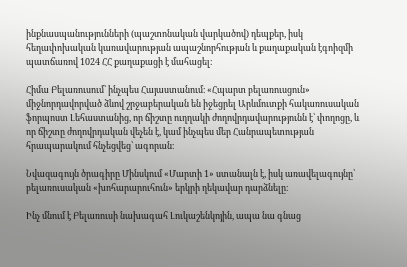ինքնասպանությունների (պաշտոնական վարկածով) դեպքեր, իսկ հեղափոխական կառավարության ապաշնորհության և քաղաքական էգոիզմի պատճառով 1024 ՀՀ քաղաքացի է մահացել։

Հիմա Բելառուսում՝ ինչպես Հայաստանում։ «Հպարտ բելառուսցուն» միջնորդավորված ձևով շրջաբերական են իջեցրել Արևմուտքի հակառուսական ֆորպոստ Լեհաստանից, որ ճիշտը ուղղակի ժողովրդավարությունն է՝ փողոցը, և որ ճիշտը ժողովրդական վեչեն է, կամ ինչպես մեր Հանրապետության հրապարակում հնչեցվեց՝ ագորան։

Նվազագույն ծրագիրը Մինսկում «Մարտի 1» ստանալն է, իսկ առավելագույնը՝ բելառուսական «խոհարարուհուն» երկրի ղեկավար դարձնելը։

Ինչ մնում է Բելառուսի նախագահ Լուկաշենկոյին, ապա նա գնաց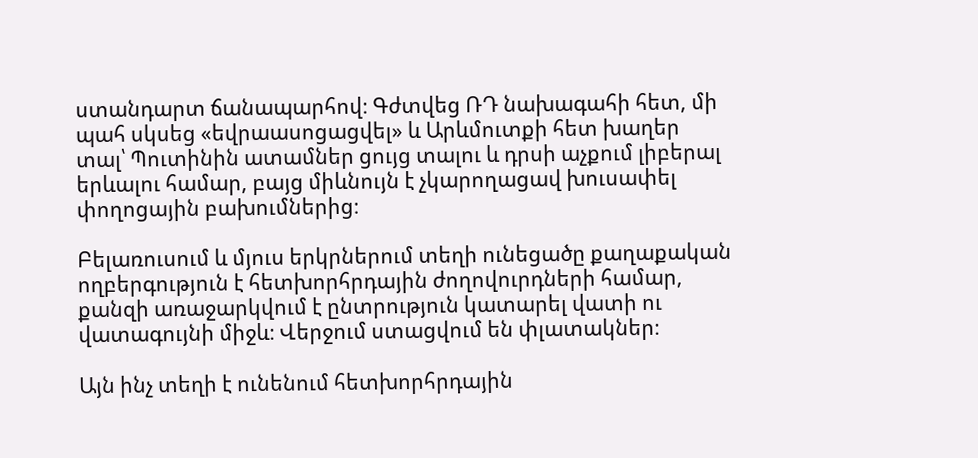ստանդարտ ճանապարհով։ Գժտվեց ՌԴ նախագահի հետ, մի պահ սկսեց «եվրաասոցացվել» և Արևմուտքի հետ խաղեր տալ՝ Պուտինին ատամներ ցույց տալու և դրսի աչքում լիբերալ երևալու համար, բայց միևնույն է չկարողացավ խուսափել փողոցային բախումներից։

Բելառուսում և մյուս երկրներում տեղի ունեցածը քաղաքական ողբերգություն է հետխորհրդային ժողովուրդների համար, քանզի առաջարկվում է ընտրություն կատարել վատի ու վատագույնի միջև։ Վերջում ստացվում են փլատակներ։

Այն ինչ տեղի է ունենում հետխորհրդային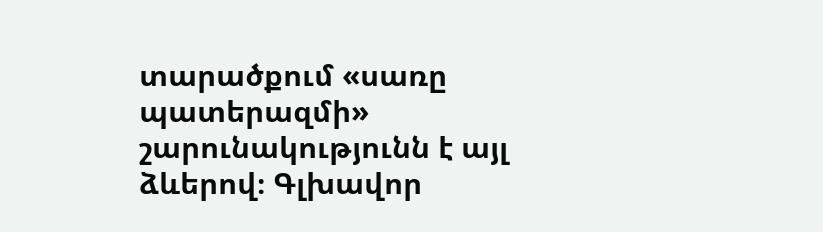տարածքում «սառը պատերազմի» շարունակությունն է այլ ձևերով։ Գլխավոր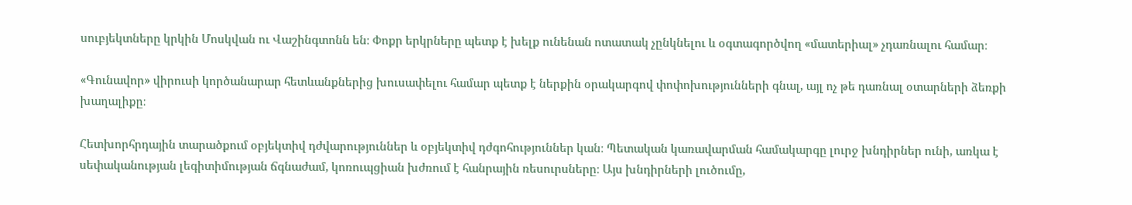սուբյեկտները կրկին Մոսկվան ու Վաշինգտոնն են։ Փոքր երկրները պետք է խելք ունենան ոտատակ չընկնելու և օգտագործվող «մատերիալ» չդառնալու համար։

«Գունավոր» վիրուսի կործանարար հետևանքներից խուսափելու համար պետք է ներքին օրակարգով փոփոխությունների գնալ, այլ ոչ թե դառնալ օտարների ձեռքի խաղալիքը։

Հետխորհրդային տարածքում օբյեկտիվ դժվարություններ և օբյեկտիվ դժգոհություններ կան։ Պետական կառավարման համակարգը լուրջ խնդիրներ ունի, առկա է սեփականության լեգիտիմության ճգնաժամ, կոռուպցիան խժռում է հանրային ռեսուրսները։ Այս խնդիրների լուծումը,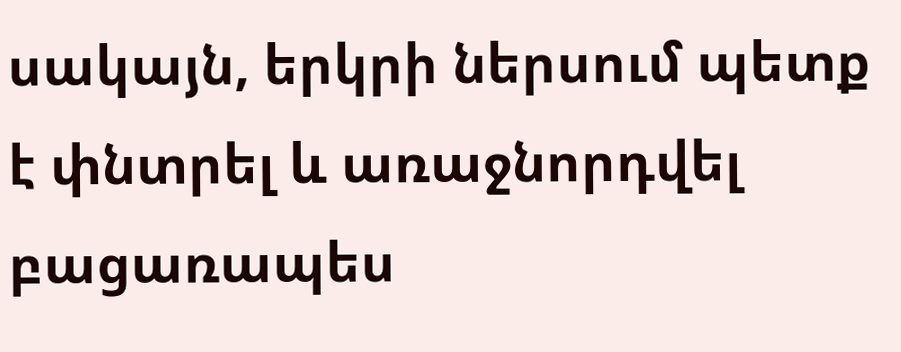սակայն, երկրի ներսում պետք է փնտրել և առաջնորդվել բացառապես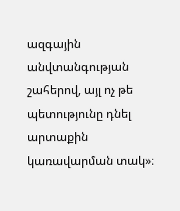ազգային անվտանգության շահերով, այլ ոչ թե պետությունը դնել արտաքին կառավարման տակ»։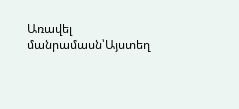Առավել մանրամասն՝Այստեղ